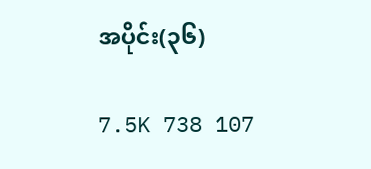အပိုင်း(၃၆)

7.5K 738 107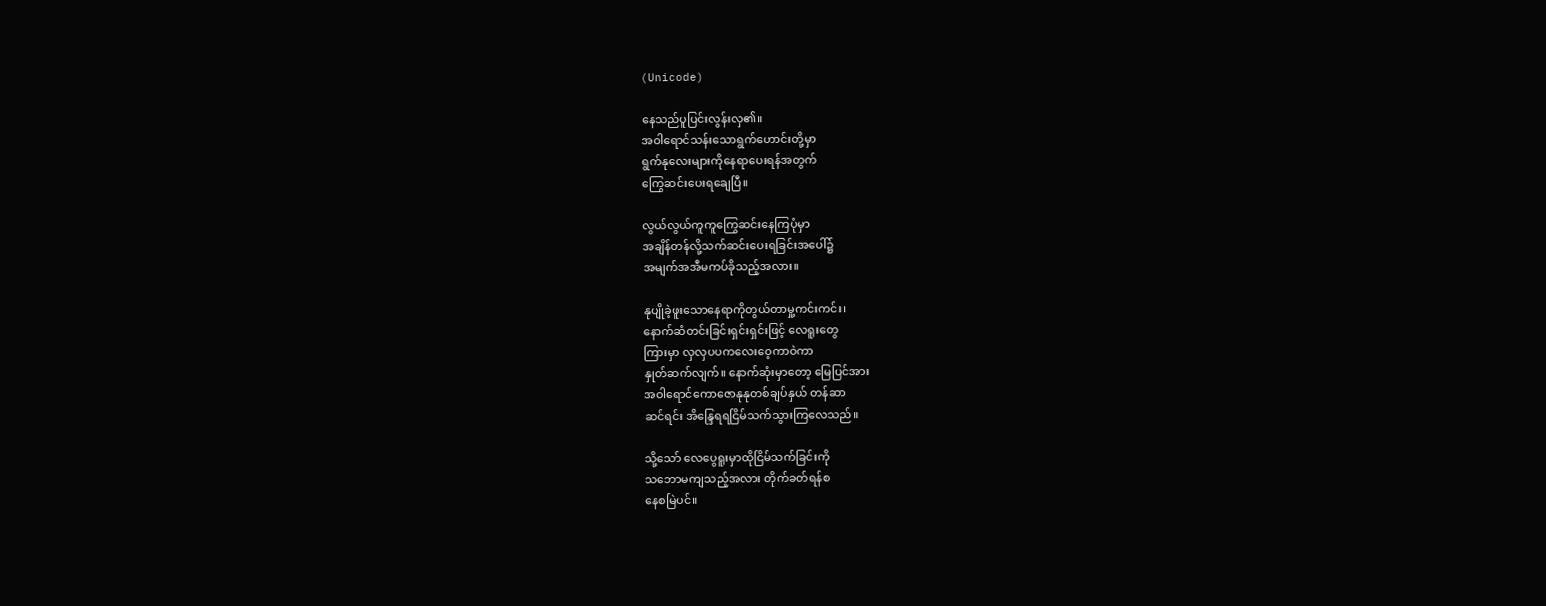(Unicode)

နေသည်ပူပြင်းလွန်းလှ၏။
အဝါရောင်သန်းသောရွက်ဟောင်းတို့မှာ
ရွက်နုလေးများကိုနေရာပေးရန်အတွက်
ကြွေဆင်းပေးရချေပြီ။

လွယ်လွယ်ကူကူကြွေဆင်းနေကြပုံမှာ
အချိန်တန်လို့သက်ဆင်းပေးရခြင်းအပေါ်၌
အမျက်အအီမကပ်ခိုသည့်အလား။

နုပျိုခဲ့ဖူးသောနေရာကိုတွယ်တာမှု့ကင်းကင်း၊
နောက်ဆံတင်းခြင်းရှင်းရှင်းဖြင့် လေရူးတွေ
ကြားမှာ လှလှပပကလေးဝေ့ကာဝဲကာ
နှုတ်ဆက်လျက်။ နောက်ဆုံးမှာတော့ မြေပြင်အား
အဝါရောင်ကောဇောနုနုတစ်ချပ်နှယ် တန်ဆာ
ဆင်ရင်း အိန္ဒြေရရငြိမ်သက်သွားကြလေသည်။

သို့သော် လေပွေရူးမှာထိုငြိမ်သက်ခြင်းကို
သဘောမကျသည့်အလား တိုက်ခတ်ရန်စ
နေစမြဲပင်။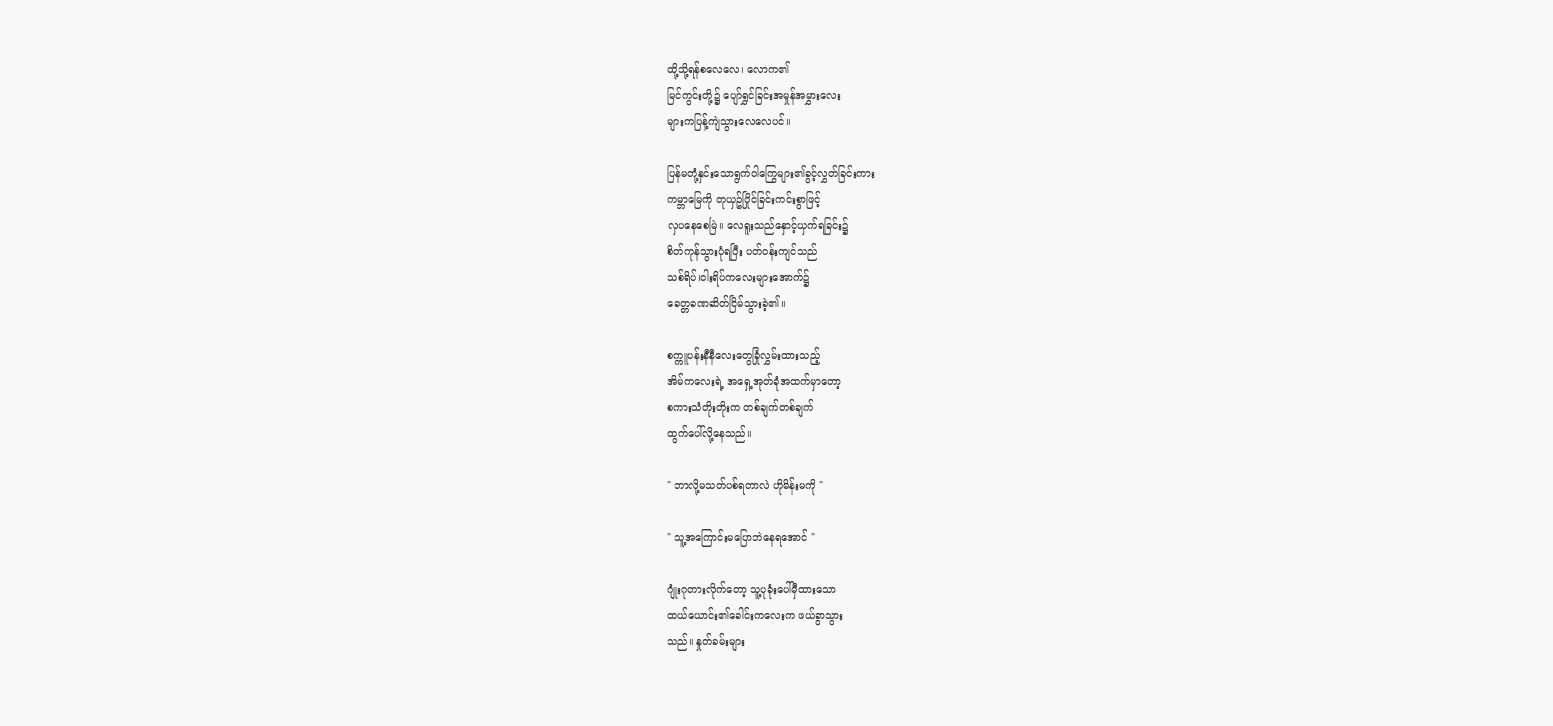ထို့သို့ရန်စလေလေ၊ လောက၏
မြင်ကွင်းတို့၌ ပျော်ရွှင်ခြင်းအမှုန်အမွှားလေး
များကပြန့်ကျဲသွားလေလေပင်။

ပြန်မတုံ့နှင်းသောရွက်ဝါကြွေများ၏ခွင့်လွှတ်ခြင်းကား
ကမ္ဘာမြေကို တုယှဥ်ပြိုင်ခြင်းကင်းစွာဖြင့်
လှပနေစေမြဲ။ လေရူးသည်နှောင့်ယှက်ရခြင်း၌
စိတ်ကုန်သွားပုံရပြီး ပတ်ဝန်းကျင်သည်
သစ်ရိပ်၊ဝါးရိပ်ကလေးများအောက်၌
ခေတ္တခဏဆိတ်ငြိမ်သွားခဲ့၏။

စက္ကူပန်းနီနီလေးတွေခြုံလွှမ်းထားသည့်
အိမ်ကလေးရဲ့ အရှေ့အုတ်ခုံအထက်မှာတော့
စကားသံတိုးတိုးက တစ်ချက်တစ်ချက်
ထွက်ပေါ်လို့နေသည်။

" ဘာလို့မသတ်ပစ်ရတာလဲ ဟိုမိန်းမကို "

" သူ့အကြောင်းမပြောဘဲနေရအောင် "

ဂျုံးဂုတားလိုက်တော့ သူ့ပုခုံးပေါ်မှီထားသော
ထယ်ယောင်း၏ခေါင်းကလေးက ဖယ်ခွာသွား
သည်။ နှုတ်ခမ်းများ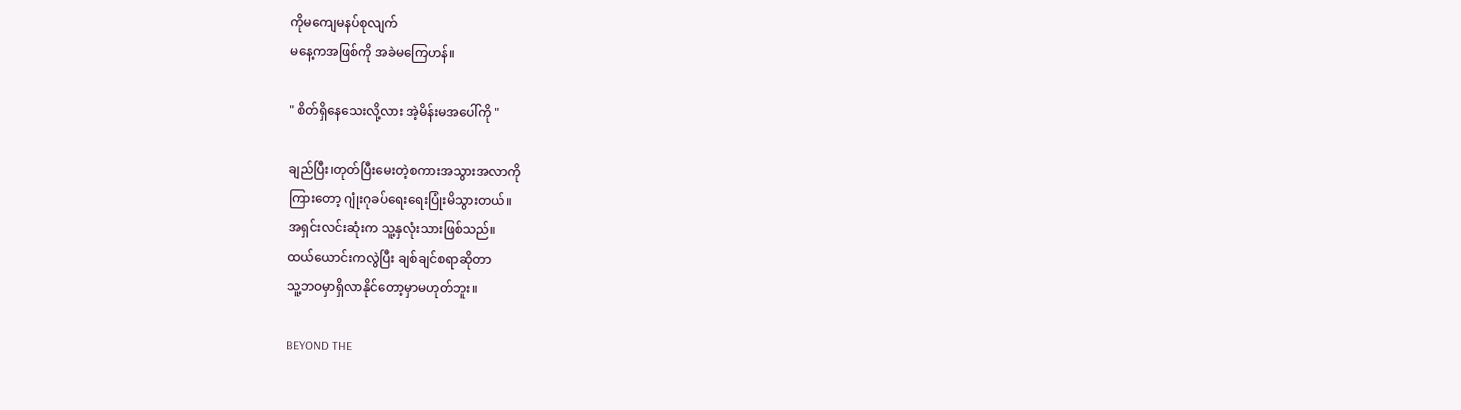ကိုမကျေမနပ်စုလျက်
မနေ့ကအဖြစ်ကို အခဲမကြေဟန်။

" စိတ်ရှိနေသေးလို့လား အဲ့မိန်းမအပေါ်ကို "

ချည်ပြီး၊တုတ်ပြီးမေးတဲ့စကားအသွားအလာကို
ကြားတော့ ဂျုံးဂုခပ်ရေးရေးပြုံးမိသွားတယ်။
အရှင်းလင်းဆုံးက သူ့နှလုံးသားဖြစ်သည်။
ထယ်ယောင်းကလွဲပြီး ချစ်ချင်စရာဆိုတာ
သူ့ဘဝမှာရှိလာနိုင်တော့မှာမဟုတ်ဘူး။

BEYOND THE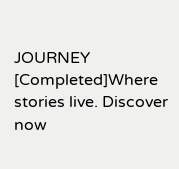JOURNEY [Completed]Where stories live. Discover now